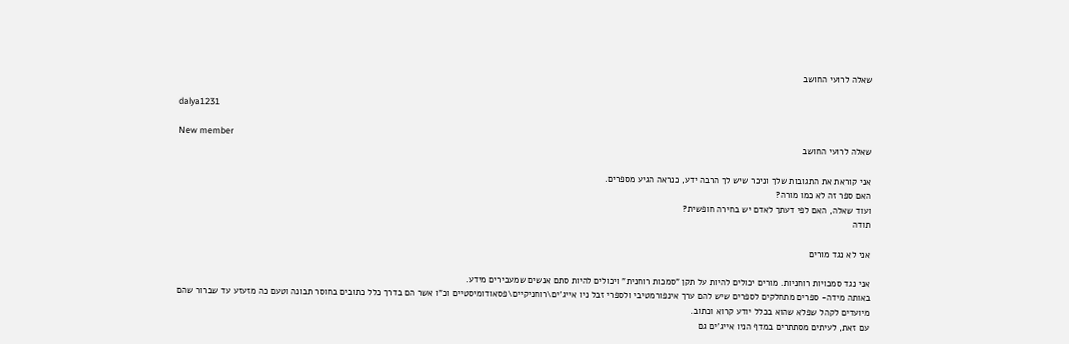שאלה לרועי החושב

dalya1231

New member
שאלה לרועי החושב

אני קוראת את התגובות שלך וניכר שיש לך הרבה ידע, כנראה הגיע מספרים.
האם ספר זה לא כמו מורה?
ועוד שאלה, האם לפי דעתך לאדם יש בחירה חופשית?
תודה

אני לא נגד מורים

אני נגד סמכויות רוחניות. מורים יכולים להיות על תקן "סמכות רוחנית" ויכולים להיות סתם אנשים שמעבירים מידע.
באותה מידה- ספרים מתחלקים לספרים שיש להם ערך אינפורמטיבי ולספרי זבל ניו אייג'ים\רוחניקיים\פסאודומיסטיים וכ"ו אשר הם בדרך כלל כתובים בחוסר תבונה וטעם כה מזעזע עד שברור שהם מיועדים לקהל שפלא שהוא בכלל יודע קרוא וכתוב.
עם זאת, לעיתים מסתתרים במדף הניו אייג'ים גם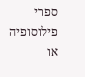ספרי פילוסופיה או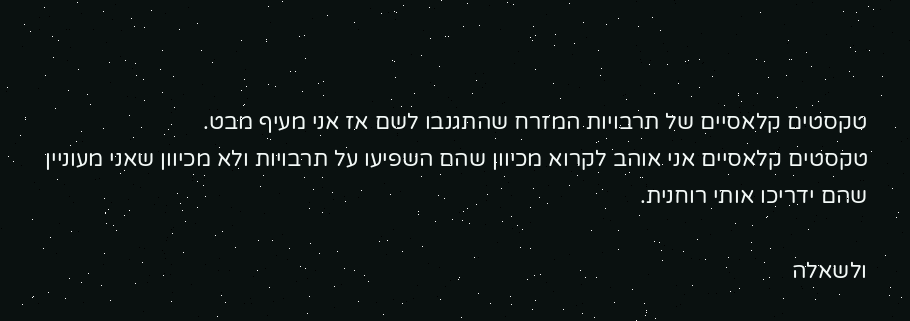טקסטים קלאסיים של תרבויות המזרח שהתגנבו לשם אז אני מעיף מבט.
טקסטים קלאסיים אני אוהב לקרוא מכיוון שהם השפיעו על תרבויות ולא מכיוון שאני מעוניין שהם ידריכו אותי רוחנית.

ולשאלה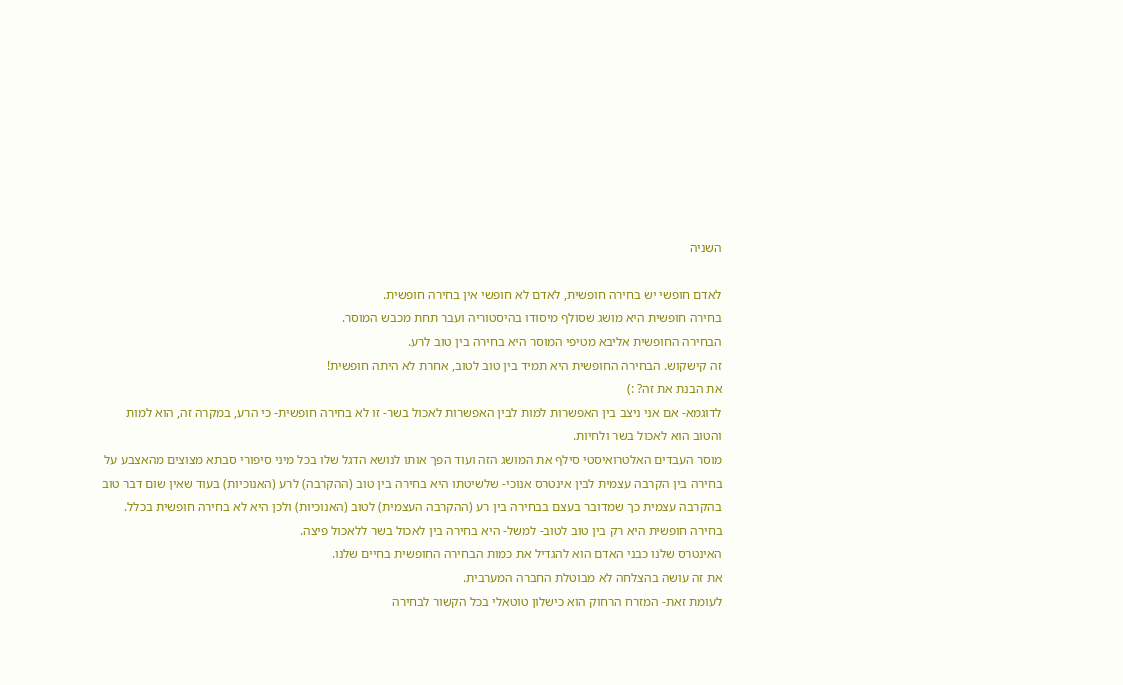השניה

לאדם חופשי יש בחירה חופשית, לאדם לא חופשי אין בחירה חופשית.
בחירה חופשית היא מושג שסולף מיסודו בהיסטוריה ועבר תחת מכבש המוסר.
הבחירה החופשית אליבא מטיפי המוסר היא בחירה בין טוב לרע.
זה קישקוש. הבחירה החופשית היא תמיד בין טוב לטוב, אחרת לא היתה חופשית!
את הבנת את זה? :)
לדוגמא- אם אני ניצב בין האפשרות למות לבין האפשרות לאכול בשר- זו לא בחירה חופשית- כי הרע, במקרה זה, הוא למות והטוב הוא לאכול בשר ולחיות.
מוסר העבדים האלטרואיסטי סילף את המושג הזה ועוד הפך אותו לנושא הדגל שלו בכל מיני סיפורי סבתא מצוצים מהאצבע על בחירה בין הקרבה עצמית לבין אינטרס אנוכי- שלשיטתו היא בחירה בין טוב (ההקרבה) לרע (האנוכיות) בעוד שאין שום דבר טוב בהקרבה עצמית כך שמדובר בעצם בבחירה בין רע (ההקרבה העצמית) לטוב (האנוכיות) ולכן היא לא בחירה חופשית בכלל.
בחירה חופשית היא רק בין טוב לטוב- למשל- היא בחירה בין לאכול בשר ללאכול פיצה.
האינטרס שלנו כבני האדם הוא להגדיל את כמות הבחירה החופשית בחיים שלנו.
את זה עושה בהצלחה לא מבוטלת החברה המערבית.
לעומת זאת- המזרח הרחוק הוא כישלון טוטאלי בכל הקשור לבחירה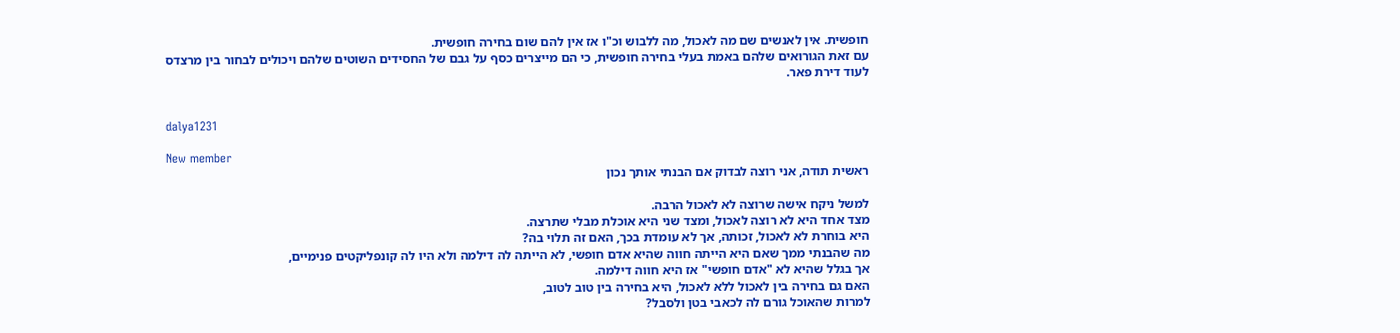חופשית. אין לאנשים שם מה לאכול, מה ללבוש וכ"ו אז אין להם שום בחירה חופשית.
עם זאת הגורואים שלהם באמת בעלי בחירה חופשית, כי הם מייצרים כסף על גבם של החסידים השוטים שלהם ויכולים לבחור בין מרצדס לעוד דירת פאר.


dalya1231

New member
ראשית תודה, אני רוצה לבדוק אם הבנתי אותך נכון

למשל ניקח אישה שרוצה לא לאכול הרבה.
מצד אחד היא לא רוצה לאכול, ומצד שני היא אוכלת מבלי שתרצה.
היא בוחרת לא לאכול, זכותה, אך לא עומדת בכך, האם זה תלוי בה?
מה שהבנתי ממך שאם היא הייתה חווה שהיא אדם חופשי, לא הייתה לה דילמה ולא היו לה קונפליקטים פנימיים,
אך בגלל שהיא לא "אדם חופשי" אז היא חווה דילמה.
האם גם בחירה בין לאכול ללא לאכול, היא בחירה בין טוב לטוב,
למרות שהאוכל גורם לה לכאבי בטן ולסבל?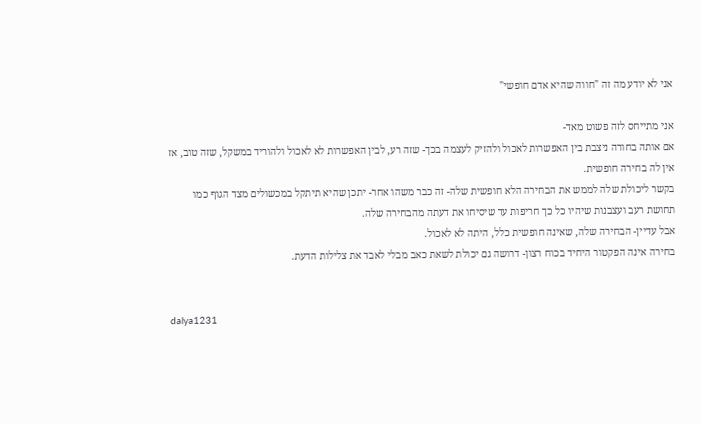אני לא יודע מה זה "חווה שהיא אדם חופשי"

אני מתייחס לזה פשוט מאד-
אם אותה בחורה ניצבת בין האפשרות לאכול ולהזיק לעצמה בכך- שזה רע, לבין האפשרות לא לאכול ולהוריד במשקל, שזה טוב, אז אין לה בחירה חופשית.
בקשר ליכולת שלה לממש את הבחירה הלא חופשית שלה- זה כבר משהו אחר- יתכן שהיא תיתקל במכשולים מצד הגוף כמו תחושת רעב ועצבנות שיהיו כל כך חריפות עד שיסיחו את דעתה מהבחירה שלה.
אבל עדיין- הבחירה שלה, שאינה חופשית כלל, היתה לא לאכול.
בחירה אינה הפקטור היחיד בכוח רצון- דרושה גם יכולת לשאת כאב מבלי לאבד את צלילות הדעת.


dalya1231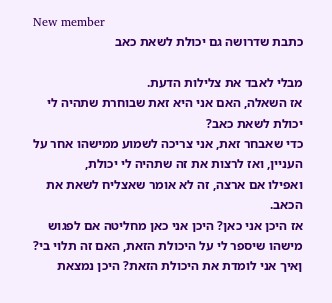New member
כתבת שדרושה גם יכולת לשאת כאב

מבלי לאבד את צלילות הדעת.
אז השאלה, האם אני היא זאת שבוחרת שתהיה לי יכולת לשאת כאב?
כדי שאבחר זאת, אני צריכה לשמוע ממישהו אחר על העניין, ואז לרצות את זה שתהיה לי יכולת,
ואפילו אם ארצה, זה לא אומר שאצליח לשאת את הכאב.
אז היכן אני כאן? היכן אני כאן מחליטה אם לפגוש מישהו שיספר לי על היכולת הזאת, האם זה תלוי בי?
ןאיך אני לומדת את היכולת הזאת? היכן נמצאת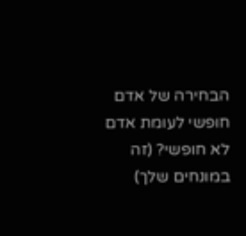הבחירה של אדם חופשי לעומת אדם לא חופשי? (זה במונחים שלך)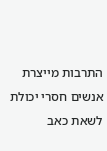התרבות מייצרת אנשים חסרי יכולת לשאת כאב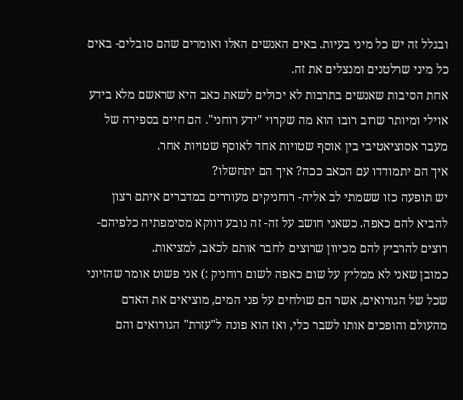ובגלל זה יש כל מיני בעיות. באים האנשים האלו ואומרים שהם סובלים- באים כל מיני שרלטנים ומנצלים את זה.
אחת הסיבות שאנשים בתרבות לא יכולים לשאת כאב היא שראשם מלא בידע אוילי ומיותר שרוב רובו הוא מה שקרוי "ידע רוחני". הם חיים בספירה של מעבר אסוציאטיבי בין אוסף שטויות אחד לאוסף שטויות אחר.
איך הם יתמודדו עם הכאב ככה? איך הם יתחשלו?
יש תופעה כזו ששמתי לב אליה- רוחניקים מעוררים במדברים איתם רצון להביא להם כאפה. כשאני חושב על זה- זה נובע דווקא מסימפתיה כלפיהם- רוצים להרביץ להם מכיוון שרוצים לחבר אותם לכאב, למציאות.
כמובן שאני לא ממליץ על שום כאפה לשום רוחניק :) אני פשוט אומר שהזיוני שכל של הגורואים, אשר הם שולחים על פני המים, מוציאים את האדם מהעולם והופכים אותו לשבר כלי, ואז הוא פונה ל"עזרת" הגורואים והם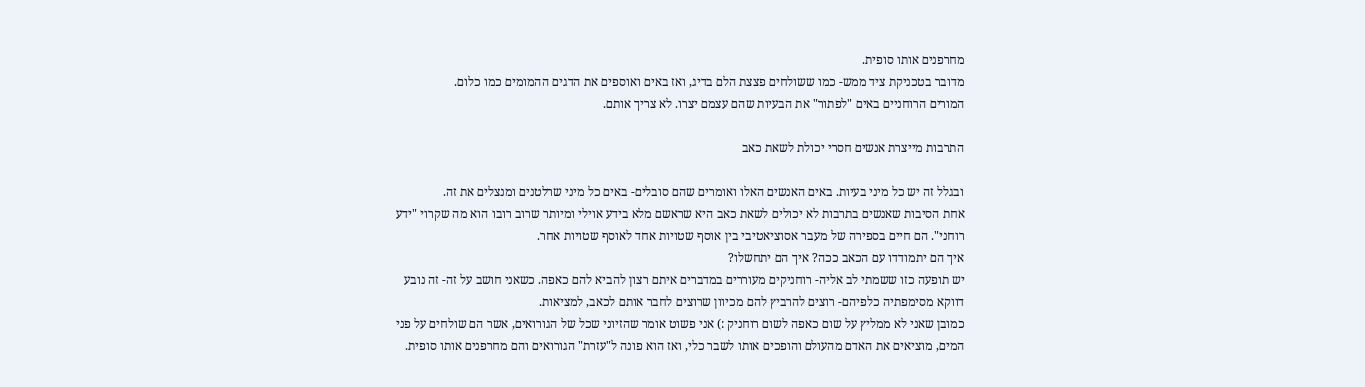מחרפנים אותו סופית.
מדובר בטכניקת ציד ממש- כמו ששולחים פצצת הלם בדיג, ואז באים ואוספים את הדגים ההמומים כמו כלום.
המורים הרוחניים באים "לפתור" את הבעיות שהם עצמם יצרו. לא צריך אותם.

התרבות מייצרת אנשים חסרי יכולת לשאת כאב

ובגלל זה יש כל מיני בעיות. באים האנשים האלו ואומרים שהם סובלים- באים כל מיני שרלטנים ומנצלים את זה.
אחת הסיבות שאנשים בתרבות לא יכולים לשאת כאב היא שראשם מלא בידע אוילי ומיותר שרוב רובו הוא מה שקרוי "ידע רוחני". הם חיים בספירה של מעבר אסוציאטיבי בין אוסף שטויות אחד לאוסף שטויות אחר.
איך הם יתמודדו עם הכאב ככה? איך הם יתחשלו?
יש תופעה כזו ששמתי לב אליה- רוחניקים מעוררים במדברים איתם רצון להביא להם כאפה. כשאני חושב על זה- זה נובע דווקא מסימפתיה כלפיהם- רוצים להרביץ להם מכיוון שרוצים לחבר אותם לכאב, למציאות.
כמובן שאני לא ממליץ על שום כאפה לשום רוחניק :) אני פשוט אומר שהזיוני שכל של הגורואים, אשר הם שולחים על פני המים, מוציאים את האדם מהעולם והופכים אותו לשבר כלי, ואז הוא פונה ל"עזרת" הגורואים והם מחרפנים אותו סופית.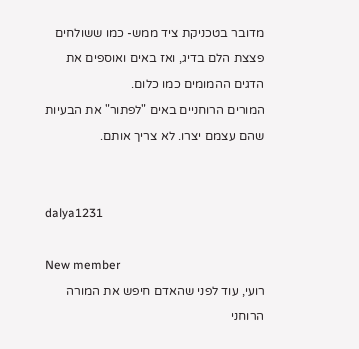מדובר בטכניקת ציד ממש- כמו ששולחים פצצת הלם בדיג, ואז באים ואוספים את הדגים ההמומים כמו כלום.
המורים הרוחניים באים "לפתור" את הבעיות שהם עצמם יצרו. לא צריך אותם.


dalya1231

New member
רועי, עוד לפני שהאדם חיפש את המורה הרוחני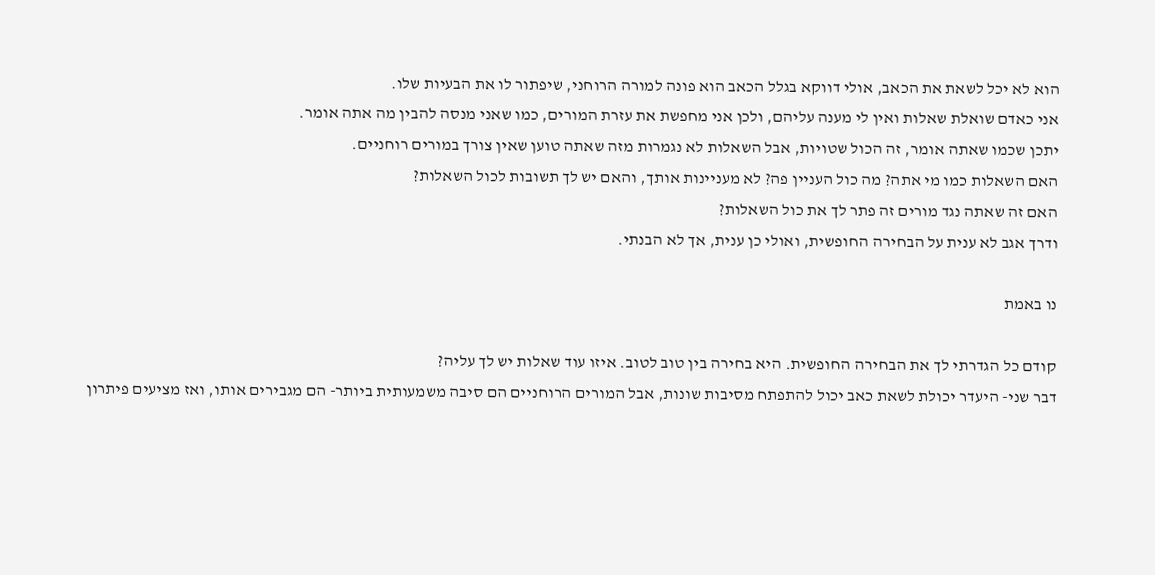הוא לא יכל לשאת את הכאב, אולי דווקא בגלל הכאב הוא פונה למורה הרוחני, שיפתור לו את הבעיות שלו.
אני כאדם שואלת שאלות ואין לי מענה עליהם, ולכן אני מחפשת את עזרת המורים, כמו שאני מנסה להבין מה אתה אומר.
יתכן שכמו שאתה אומר, זה הכול שטויות, אבל השאלות לא נגמרות מזה שאתה טוען שאין צורך במורים רוחניים.
האם השאלות כמו מי אתה? מה כול העניין פה? לא מעניינות אותך, והאם יש לך תשובות לכול השאלות?
האם זה שאתה נגד מורים זה פתר לך את כול השאלות?
ודרך אגב לא ענית על הבחירה החופשית, ואולי כן ענית, אך לא הבנתי.

נו באמת

קודם כל הגדרתי לך את הבחירה החופשית. היא בחירה בין טוב לטוב. איזו עוד שאלות יש לך עליה?
דבר שני- היעדר יכולת לשאת כאב יכול להתפתח מסיבות שונות, אבל המורים הרוחניים הם סיבה משמעותית ביותר- הם מגבירים אותו, ואז מציעים פיתרון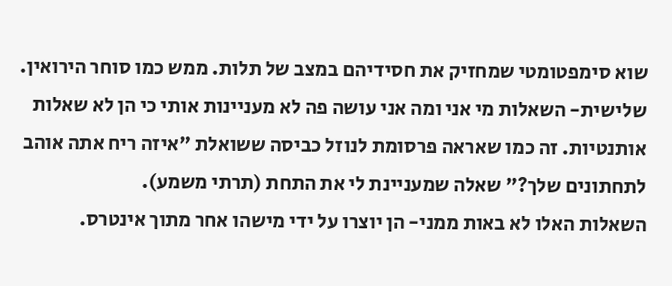שוא סימפטומטי שמחזיק את חסידיהם במצב של תלות. ממש כמו סוחר הירואין.
שלישית- השאלות מי אני ומה אני עושה פה לא מעניינות אותי כי הן לא שאלות אותנטיות. זה כמו שאראה פרסומת לנוזל כביסה ששואלת "איזה ריח אתה אוהב לתחתונים שלך?" שאלה שמעניינת לי את התחת (תרתי משמע).
השאלות האלו לא באות ממני- הן יוצרו על ידי מישהו אחר מתוך אינטרס.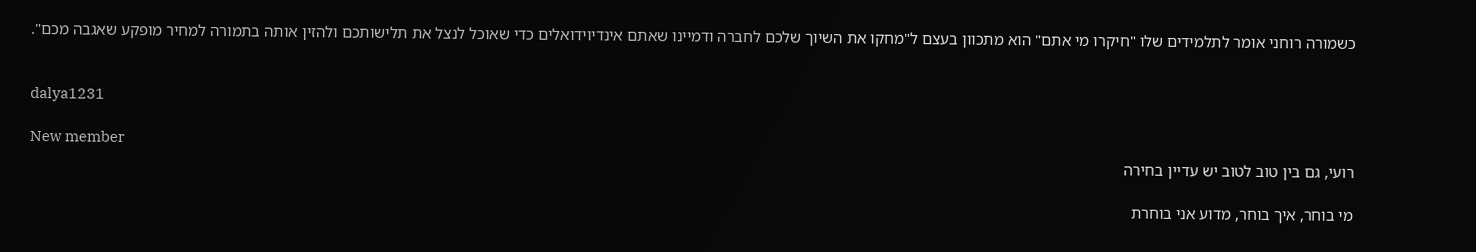כשמורה רוחני אומר לתלמידים שלו "חיקרו מי אתם" הוא מתכוון בעצם ל"מחקו את השיוך שלכם לחברה ודמיינו שאתם אינדיוידואלים כדי שאוכל לנצל את תלישותכם ולהזין אותה בתמורה למחיר מופקע שאגבה מכם".


dalya1231

New member
רועי, גם בין טוב לטוב יש עדיין בחירה

מי בוחר, איך בוחר, מדוע אני בוחרת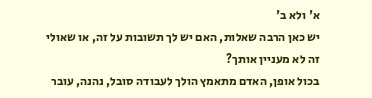א' ולא ב'
יש כאן הרבה שאלות, האם יש לך תשובות על זה, או שאולי זה לא מעניין אותך?
בכול אופן, האדם מתאמץ הולך לעבודה סובל, נהנה, עובר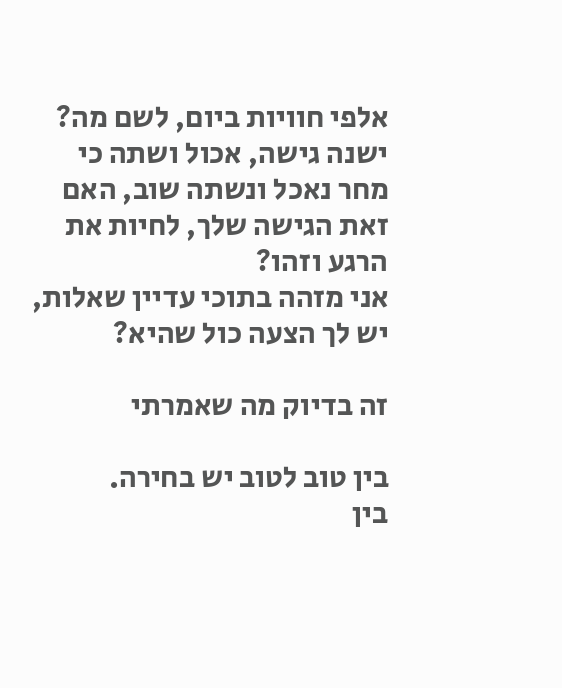אלפי חוויות ביום, לשם מה?
ישנה גישה, אכול ושתה כי מחר נאכל ונשתה שוב, האם זאת הגישה שלך, לחיות את הרגע וזהו?
אני מזהה בתוכי עדיין שאלות, יש לך הצעה כול שהיא?

זה בדיוק מה שאמרתי

בין טוב לטוב יש בחירה.
בין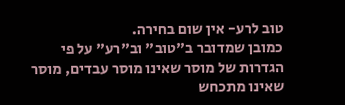טוב לרע- אין שום בחירה.
כמובן שמדובר ב"טוב" וב"רע" על פי הגדרות של מוסר שאינו מוסר עבדים, מוסר שאינו מתכחש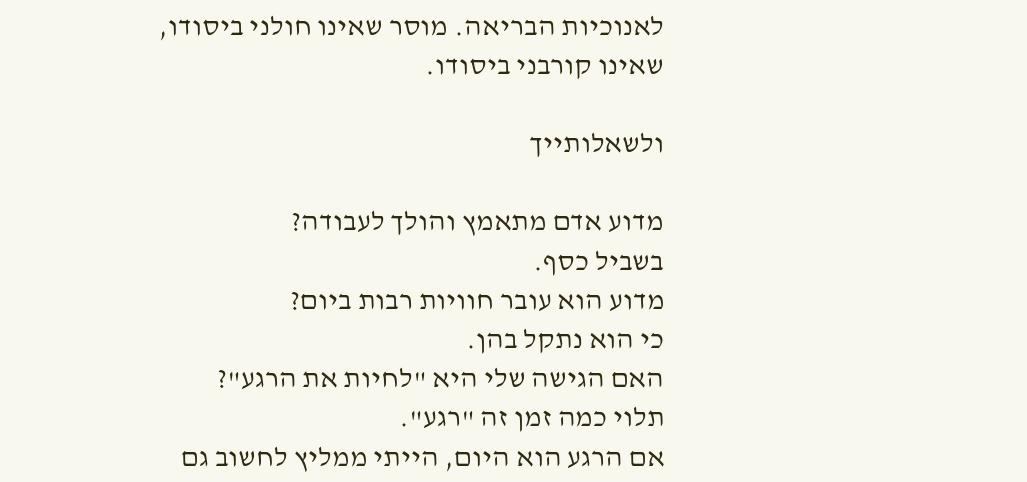לאנוכיות הבריאה. מוסר שאינו חולני ביסודו, שאינו קורבני ביסודו.

ולשאלותייך

מדוע אדם מתאמץ והולך לעבודה?
בשביל כסף.
מדוע הוא עובר חוויות רבות ביום?
כי הוא נתקל בהן.
האם הגישה שלי היא "לחיות את הרגע"?
תלוי כמה זמן זה "רגע".
אם הרגע הוא היום, הייתי ממליץ לחשוב גם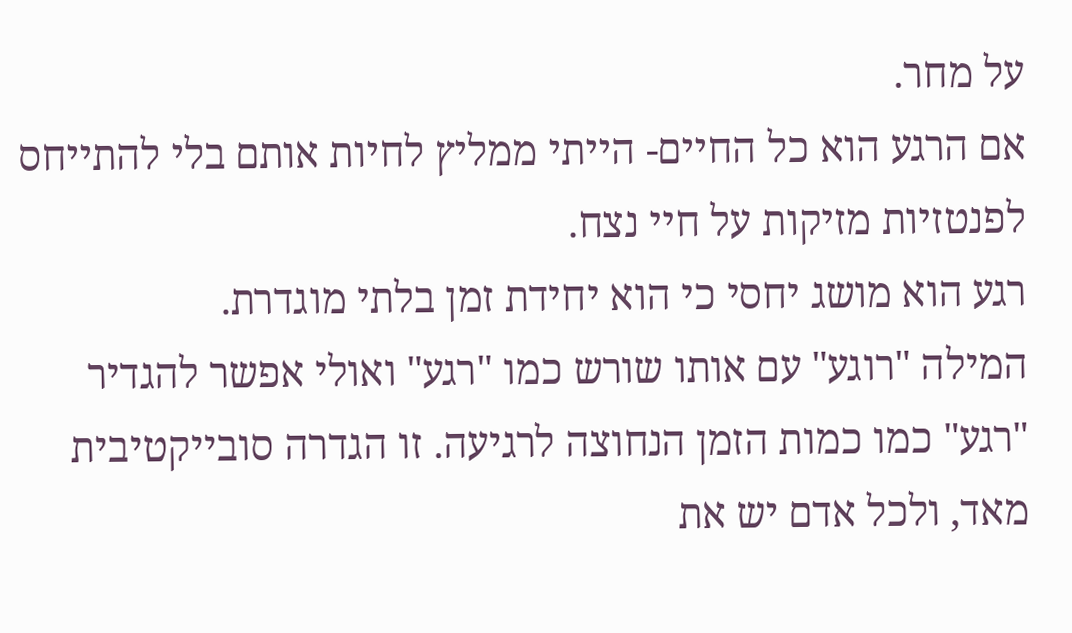על מחר.
אם הרגע הוא כל החיים- הייתי ממליץ לחיות אותם בלי להתייחס לפנטזיות מזיקות על חיי נצח.
רגע הוא מושג יחסי כי הוא יחידת זמן בלתי מוגדרת.
המילה "רוגע" עם אותו שורש כמו "רגע" ואולי אפשר להגדיר "רגע" כמו כמות הזמן הנחוצה לרגיעה. זו הגדרה סובייקטיבית מאד, ולכל אדם יש את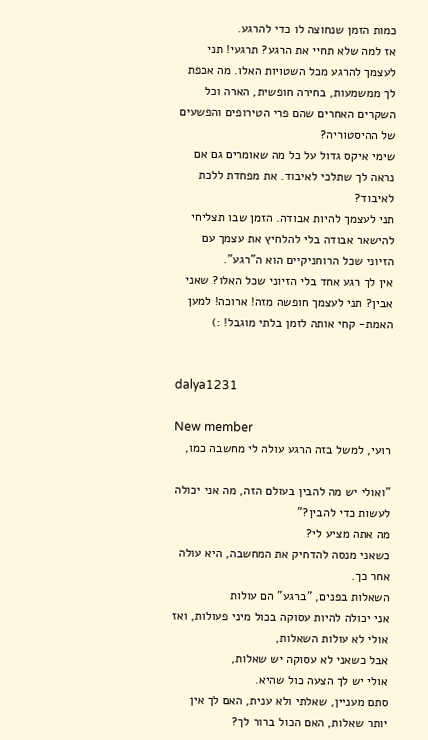כמות הזמן שנחוצה לו כדי להרגע.
אז למה שלא תחיי את הרגע? תרגעי! תני לעצמך להרגע מכל השטויות האלו. מה אכפת לך ממשמעות, בחירה חופשית, הארה וכל השקרים האחרים שהם פרי הטירופים והפשעים של ההיסטוריה?
שימי איקס גדול על כל מה שאומרים גם אם נראה לך שתלכי לאיבוד. את מפחדת ללכת לאיבוד?
תני לעצמך להיות אבודה. הזמן שבו תצליחי להישאר אבודה בלי להלחיץ את עצמך עם הזיוני שכל הרוחניקיים הוא ה"רגע".
אין לך רגע אחד בלי הזיוני שכל האלו? שאני אבין? תני לעצמך חופשה מזה! ארוכה! למען האמת- קחי אותה לזמן בלתי מוגבל! :)


dalya1231

New member
רועי, למשל בזה הרגע עולה לי מחשבה כמו,

"ואולי יש מה להבין בעולם הזה, מה אני יכולה לעשות כדי להבין?"
מה אתה מציע לי?
כשאני מנסה להדחיק את המחשבה, היא עולה אחר כך.
השאלות בפנים, "ברגע" הם עולות
אני יכולה להיות עסוקה בכול מיני פעולות, ואז אולי לא עולות השאלות,
אבל כשאני לא עסוקה יש שאלות,
אולי יש לך הצעה כול שהיא.
סתם מעניין, שאלתי ולא ענית, האם לך אין יותר שאלות, האם הכול ברור לך?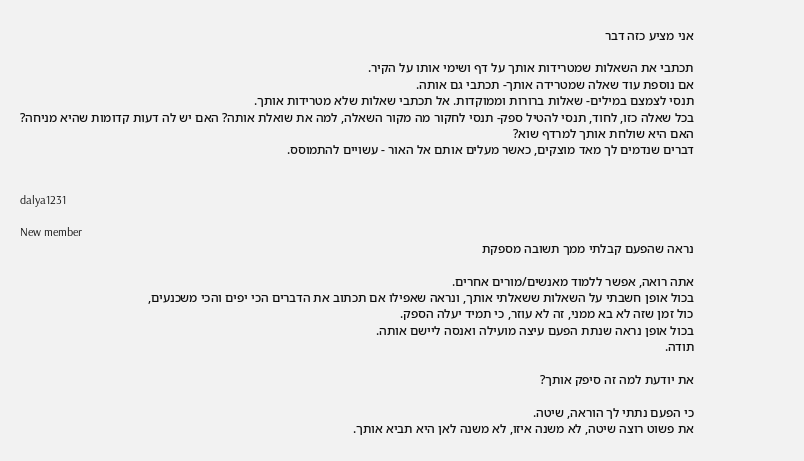אני מציע כזה דבר

תכתבי את השאלות שמטרידות אותך על דף ושימי אותו על הקיר.
אם נוספת עוד שאלה שמטרידה אותך- תכתבי גם אותה.
תנסי לצמצם במילים- שאלות ברורות וממוקדות. אל תכתבי שאלות שלא מטרידות אותך.
בכל שאלה כזו, לחוד, תנסי להטיל ספק- תנסי לחקור מה מקור השאלה, למה את שואלת אותה? האם יש לה דעות קדומות שהיא מניחה? האם היא שולחת אותך למרדף שוא?
דברים שנדמים לך מאד מוצקים, כאשר מעלים אותם אל האור - עשויים להתמוסס.


dalya1231

New member
נראה שהפעם קבלתי ממך תשובה מספקת

אתה רואה, אפשר ללמוד מאנשים/מורים אחרים.
בכול אופן חשבתי על השאלות ששאלתי אותך, ונראה שאפילו אם תכתוב את הדברים הכי יפים והכי משכנעים,
כול זמן שזה לא בא ממני, זה לא עוזר, כי תמיד יעלה הספק.
בכול אופן נראה שנתת הפעם עיצה מועילה ואנסה ליישם אותה.
תודה.

את יודעת למה זה סיפק אותך?

כי הפעם נתתי לך הוראה, שיטה.
את פשוט רוצה שיטה, לא משנה איזו, לא משנה לאן היא תביא אותך.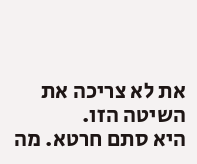את לא צריכה את השיטה הזו.
היא סתם חרטא. מה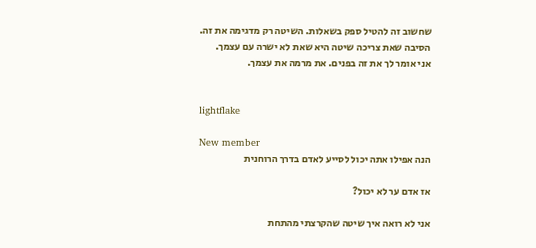שחשוב זה להטיל ספק בשאלות. השיטה רק מדגימה את זה.
הסיבה שאת צריכה שיטה היא שאת לא ישרה עם עצמך.
אני אומר לך את זה בפנים. את מרמה את עצמך.


lightflake

New member
הנה אפילו אתה יכול לסייע לאדם בדרך הרוחנית

אז אדם ער לא יכול?

אני לא רואה איך שיטה שהקרצתי מהתחת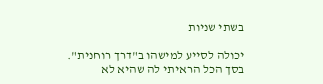בשתי שניות

יכולה לסייע למישהו ב"דרך רוחנית".
בסך הכל הראיתי לה שהיא לא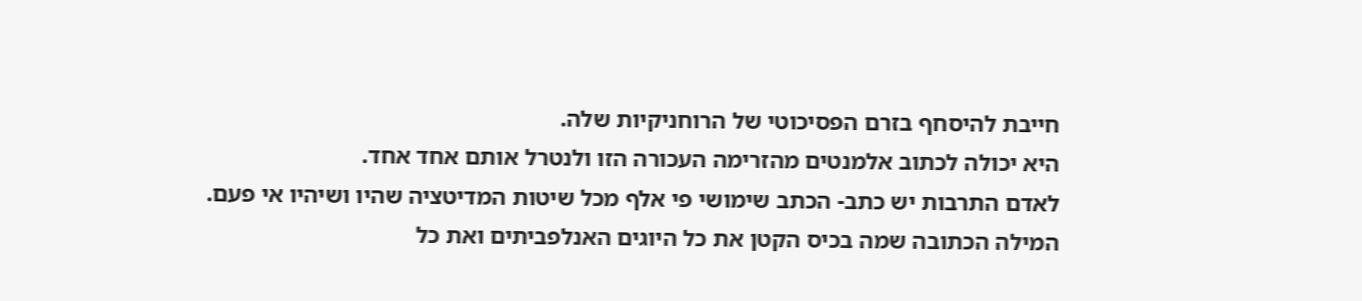חייבת להיסחף בזרם הפסיכוטי של הרוחניקיות שלה.
היא יכולה לכתוב אלמנטים מהזרימה העכורה הזו ולנטרל אותם אחד אחד.
לאדם התרבות יש כתב- הכתב שימושי פי אלף מכל שיטות המדיטציה שהיו ושיהיו אי פעם.
המילה הכתובה שמה בכיס הקטן את כל היוגים האנלפביתים ואת כל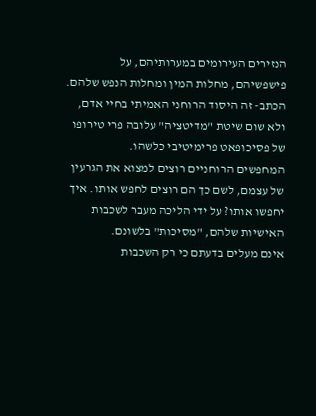הנזירים העירומים במערותיהם, על פישפשיהם, מחלות המין ומחלות הנפש שלהם.
הכתב- זה היסוד הרוחני האמיתי בחיי אדם, ולא שום שיטת "מדיטציה" עלובה פרי טירופו של פסיכופאט פרימיטיבי כלשהו.
המחפשים הרוחניים רוצים למצוא את הגרעין של עצמם, לשם כך הם רוצים לחפש אותו. איך יחפשו אותו? על ידי הליכה מעבר לשכבות האישיות שלהם, "מסיכות" בלשונם.
אינם מעלים בדעתם כי רק השכבות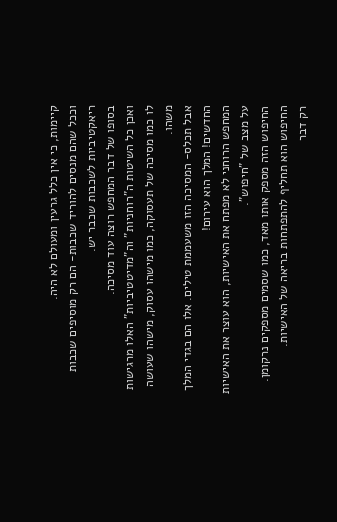קיימות, כי אין כלל גרעין ומעולם לא היה.
וככל שהם מנסים להוריד שכבות- הם רק מוסיפים שכבות ריאקטיביות לשכבות שכבר יש.
בסופו של דבר המחפש רוצה עוד מסיכה.
ואכן כל השיטות ה"רוחניות" וה"מדיטטיביות" האלו מרגישות לו כמו מסיכה של תעסוקה, כמו מישהו עסוק, מישהו שעושה משהו.
אבל תכלס- המסיכה הזו משעממת טילים. אלו הם בגדי המלך החדשים! המלך הוא עירום!
המחפש הרוחני לא מפתח את האישיות, הוא עוצר את האישיות על מצב של "חיפוש".
החיפוש הזה מספק אותו מאד, כמו שסמים מספקים נרקומן. החיפוש הוא תחליף להתפתחות בריאה של האישיות.
רק דבר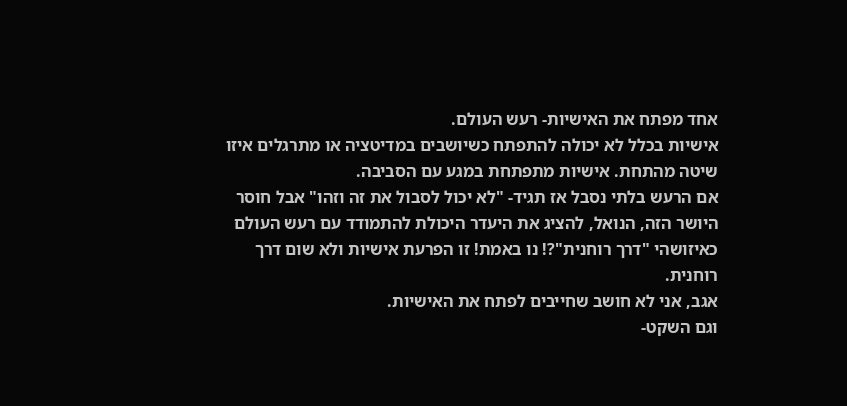אחד מפתח את האישיות- רעש העולם.
אישיות בכלל לא יכולה להתפתח כשיושבים במדיטציה או מתרגלים איזו שיטה מהתחת. אישיות מתפתחת במגע עם הסביבה.
אם הרעש בלתי נסבל אז תגיד- "לא יכול לסבול את זה וזהו" אבל חוסר היושר הזה, הנואל, להציג את היעדר היכולת להתמודד עם רעש העולם כאיזושהי "דרך רוחנית"?! נו באמת! זו הפרעת אישיות ולא שום דרך רוחנית.
אגב, אני לא חושב שחייבים לפתח את האישיות.
וגם השקט-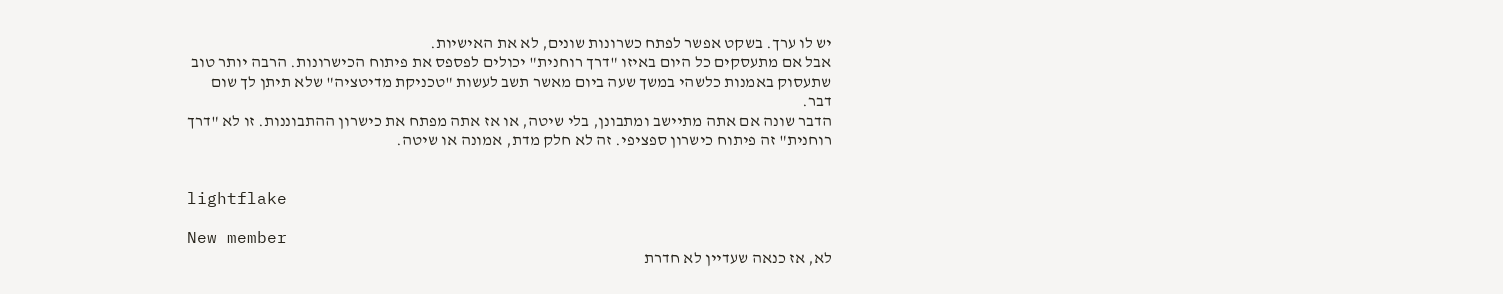יש לו ערך. בשקט אפשר לפתח כשרונות שונים, לא את האישיות.
אבל אם מתעסקים כל היום באיזו "דרך רוחנית" יכולים לפספס את פיתוח הכישרונות. הרבה יותר טוב שתעסוק באמנות כלשהי במשך שעה ביום מאשר תשב לעשות "טכניקת מדיטציה" שלא תיתן לך שום דבר.
הדבר שונה אם אתה מתיישב ומתבונן, בלי שיטה, או אז אתה מפתח את כישרון ההתבוננות. זו לא "דרך רוחנית" זה פיתוח כישרון ספציפי. זה לא חלק מדת, אמונה או שיטה.


lightflake

New member
לא, אז כנאה שעדיין לא חדרת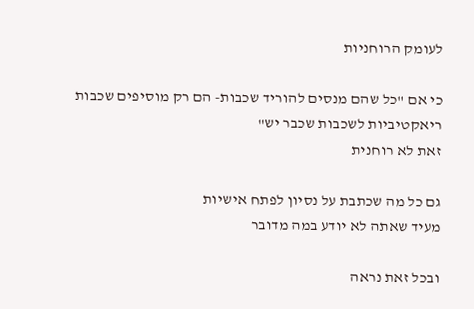לעומק הרוחניות

כי אם "כל שהם מנסים להוריד שכבות- הם רק מוסיפים שכבות ריאקטיביות לשכבות שכבר יש"
זאת לא רוחנית

גם כל מה שכתבת על נסיון לפתח אישיות
מעיד שאתה לא יודע במה מדובר

ובכל זאת נראה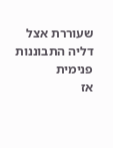שעוררת אצל דליה התבוננות פנימית
אז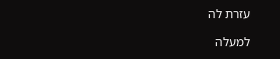עזרת לה

למעלה